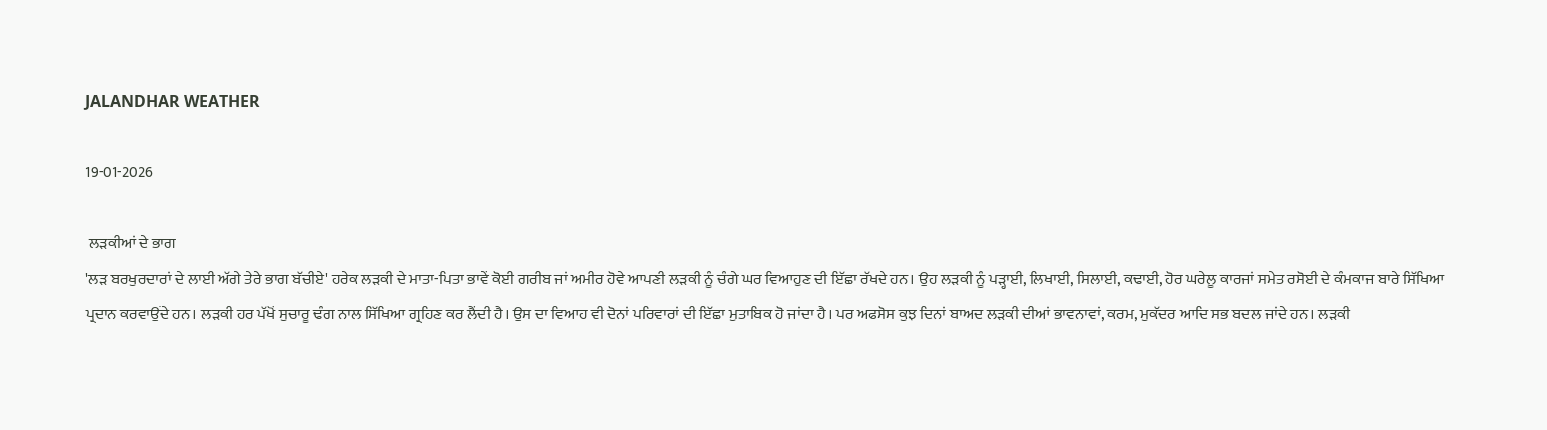JALANDHAR WEATHER

19-01-2026

 ਲੜਕੀਆਂ ਦੇ ਭਾਗ
'ਲੜ ਬਰਖੁਰਦਾਰਾਂ ਦੇ ਲਾਈ ਅੱਗੇ ਤੇਰੇ ਭਾਗ ਬੱਚੀਏ' ਹਰੇਕ ਲੜਕੀ ਦੇ ਮਾਤਾ-ਪਿਤਾ ਭਾਵੇਂ ਕੋਈ ਗਰੀਬ ਜਾਂ ਅਮੀਰ ਹੋਵੇ ਆਪਣੀ ਲੜਕੀ ਨੂੰ ਚੰਗੇ ਘਰ ਵਿਆਹੁਣ ਦੀ ਇੱਛਾ ਰੱਖਦੇ ਹਨ। ਉਹ ਲੜਕੀ ਨੂੰ ਪੜ੍ਹਾਈ, ਲਿਖਾਈ, ਸਿਲਾਈ, ਕਢਾਈ, ਹੋਰ ਘਰੇਲੂ ਕਾਰਜਾਂ ਸਮੇਤ ਰਸੋਈ ਦੇ ਕੰਮਕਾਜ ਬਾਰੇ ਸਿੱਖਿਆ ਪ੍ਰਦਾਨ ਕਰਵਾਉਂਦੇ ਹਨ। ਲੜਕੀ ਹਰ ਪੱਖੋਂ ਸੁਚਾਰੂ ਢੰਗ ਨਾਲ ਸਿੱਖਿਆ ਗ੍ਰਹਿਣ ਕਰ ਲੈਂਦੀ ਹੈ। ਉਸ ਦਾ ਵਿਆਹ ਵੀ ਦੋਨਾਂ ਪਰਿਵਾਰਾਂ ਦੀ ਇੱਛਾ ਮੁਤਾਬਿਕ ਹੋ ਜਾਂਦਾ ਹੈ। ਪਰ ਅਫਸੋਸ ਕੁਝ ਦਿਨਾਂ ਬਾਅਦ ਲੜਕੀ ਦੀਆਂ ਭਾਵਨਾਵਾਂ, ਕਰਮ, ਮੁਕੱਦਰ ਆਦਿ ਸਭ ਬਦਲ ਜਾਂਦੇ ਹਨ। ਲੜਕੀ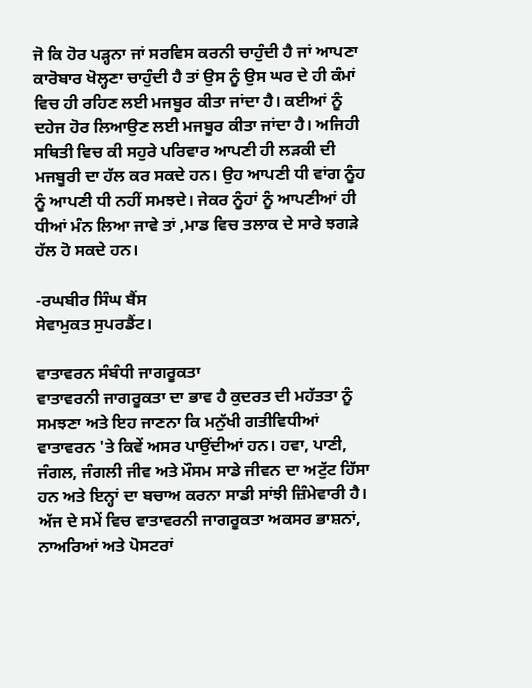ਜੋ ਕਿ ਹੋਰ ਪੜ੍ਹਨਾ ਜਾਂ ਸਰਵਿਸ ਕਰਨੀ ਚਾਹੁੰਦੀ ਹੈ ਜਾਂ ਆਪਣਾ ਕਾਰੋਬਾਰ ਖੋਲ੍ਹਣਾ ਚਾਹੁੰਦੀ ਹੈ ਤਾਂ ਉਸ ਨੂੰ ਉਸ ਘਰ ਦੇ ਹੀ ਕੰਮਾਂ ਵਿਚ ਹੀ ਰਹਿਣ ਲਈ ਮਜਬੂਰ ਕੀਤਾ ਜਾਂਦਾ ਹੈ। ਕਈਆਂ ਨੂੰ ਦਹੇਜ ਹੋਰ ਲਿਆਉਣ ਲਈ ਮਜਬੂਰ ਕੀਤਾ ਜਾਂਦਾ ਹੈ। ਅਜਿਹੀ ਸਥਿਤੀ ਵਿਚ ਕੀ ਸਹੁਰੇ ਪਰਿਵਾਰ ਆਪਣੀ ਹੀ ਲੜਕੀ ਦੀ ਮਜਬੂਰੀ ਦਾ ਹੱਲ ਕਰ ਸਕਦੇ ਹਨ। ਉਹ ਆਪਣੀ ਧੀ ਵਾਂਗ ਨੂੰਹ ਨੂੰ ਆਪਣੀ ਧੀ ਨਹੀਂ ਸਮਝਦੇ। ਜੇਕਰ ਨੂੰਹਾਂ ਨੂੰ ਆਪਣੀਆਂ ਹੀ ਧੀਆਂ ਮੰਨ ਲਿਆ ਜਾਵੇ ਤਾਂ ,ਮਾਡ ਵਿਚ ਤਲਾਕ ਦੇ ਸਾਰੇ ਝਗੜੇ ਹੱਲ ਹੋ ਸਕਦੇ ਹਨ।

-ਰਘਬੀਰ ਸਿੰਘ ਬੈਂਸ
ਸੇਵਾਮੁਕਤ ਸੁਪਰਡੈਂਟ।

ਵਾਤਾਵਰਨ ਸੰਬੰਧੀ ਜਾਗਰੂਕਤਾ
ਵਾਤਾਵਰਨੀ ਜਾਗਰੂਕਤਾ ਦਾ ਭਾਵ ਹੈ ਕੁਦਰਤ ਦੀ ਮਹੱਤਤਾ ਨੂੰ ਸਮਝਣਾ ਅਤੇ ਇਹ ਜਾਣਨਾ ਕਿ ਮਨੁੱਖੀ ਗਤੀਵਿਧੀਆਂ ਵਾਤਾਵਰਨ 'ਤੇ ਕਿਵੇਂ ਅਸਰ ਪਾਉਂਦੀਆਂ ਹਨ। ਹਵਾ, ਪਾਣੀ, ਜੰਗਲ, ਜੰਗਲੀ ਜੀਵ ਅਤੇ ਮੌਸਮ ਸਾਡੇ ਜੀਵਨ ਦਾ ਅਟੁੱਟ ਹਿੱਸਾ ਹਨ ਅਤੇ ਇਨ੍ਹਾਂ ਦਾ ਬਚਾਅ ਕਰਨਾ ਸਾਡੀ ਸਾਂਝੀ ਜ਼ਿੰਮੇਵਾਰੀ ਹੈ। ਅੱਜ ਦੇ ਸਮੇਂ ਵਿਚ ਵਾਤਾਵਰਨੀ ਜਾਗਰੂਕਤਾ ਅਕਸਰ ਭਾਸ਼ਨਾਂ, ਨਾਅਰਿਆਂ ਅਤੇ ਪੋਸਟਰਾਂ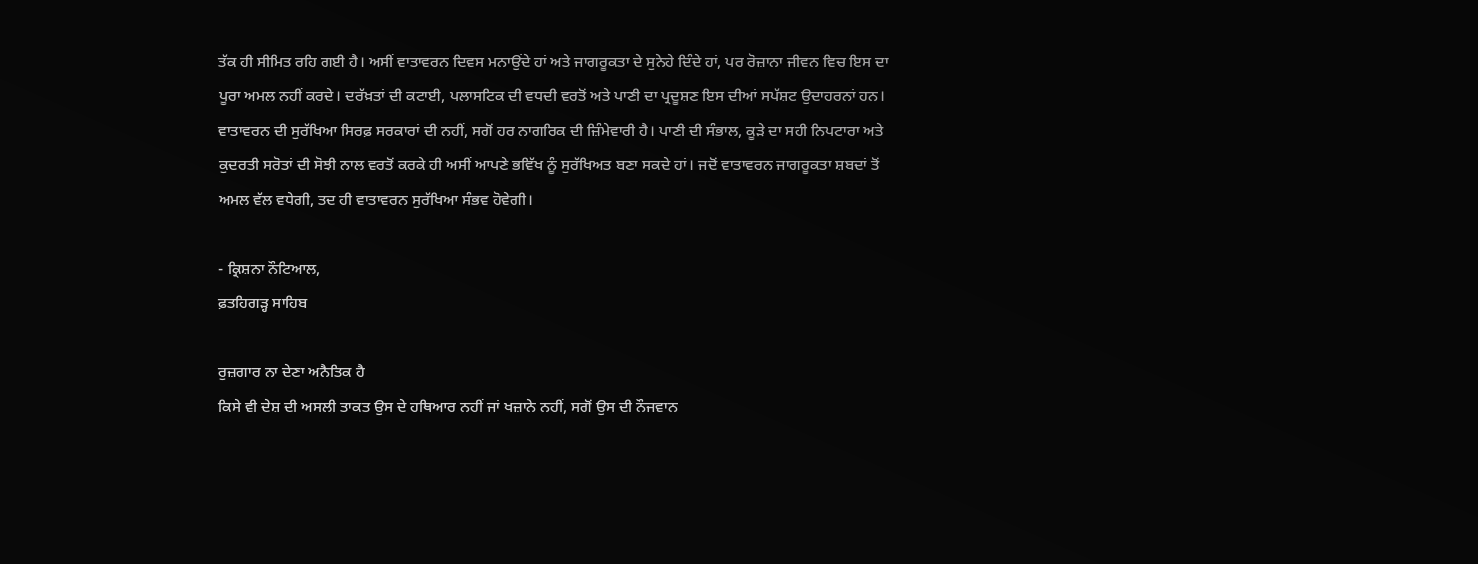ਤੱਕ ਹੀ ਸੀਮਿਤ ਰਹਿ ਗਈ ਹੈ। ਅਸੀਂ ਵਾਤਾਵਰਨ ਦਿਵਸ ਮਨਾਉਂਦੇ ਹਾਂ ਅਤੇ ਜਾਗਰੂਕਤਾ ਦੇ ਸੁਨੇਹੇ ਦਿੰਦੇ ਹਾਂ, ਪਰ ਰੋਜ਼ਾਨਾ ਜੀਵਨ ਵਿਚ ਇਸ ਦਾ ਪੂਰਾ ਅਮਲ ਨਹੀਂ ਕਰਦੇ। ਦਰੱਖ਼ਤਾਂ ਦੀ ਕਟਾਈ, ਪਲਾਸਟਿਕ ਦੀ ਵਧਦੀ ਵਰਤੋਂ ਅਤੇ ਪਾਣੀ ਦਾ ਪ੍ਰਦੂਸ਼ਣ ਇਸ ਦੀਆਂ ਸਪੱਸ਼ਟ ਉਦਾਹਰਨਾਂ ਹਨ। ਵਾਤਾਵਰਨ ਦੀ ਸੁਰੱਖਿਆ ਸਿਰਫ਼ ਸਰਕਾਰਾਂ ਦੀ ਨਹੀਂ, ਸਗੋਂ ਹਰ ਨਾਗਰਿਕ ਦੀ ਜ਼ਿੰਮੇਵਾਰੀ ਹੈ। ਪਾਣੀ ਦੀ ਸੰਭਾਲ, ਕੂੜੇ ਦਾ ਸਹੀ ਨਿਪਟਾਰਾ ਅਤੇ ਕੁਦਰਤੀ ਸਰੋਤਾਂ ਦੀ ਸੋਝੀ ਨਾਲ ਵਰਤੋਂ ਕਰਕੇ ਹੀ ਅਸੀਂ ਆਪਣੇ ਭਵਿੱਖ ਨੂੰ ਸੁਰੱਖਿਅਤ ਬਣਾ ਸਕਦੇ ਹਾਂ। ਜਦੋਂ ਵਾਤਾਵਰਨ ਜਾਗਰੂਕਤਾ ਸ਼ਬਦਾਂ ਤੋਂ ਅਮਲ ਵੱਲ ਵਧੇਗੀ, ਤਦ ਹੀ ਵਾਤਾਵਰਨ ਸੁਰੱਖਿਆ ਸੰਭਵ ਹੋਵੇਗੀ।

- ਕ੍ਰਿਸ਼ਨਾ ਨੌਟਿਆਲ,
ਫ਼ਤਹਿਗੜ੍ਹ ਸਾਹਿਬ

ਰੁਜ਼ਗਾਰ ਨਾ ਦੇਣਾ ਅਨੈਤਿਕ ਹੈ
ਕਿਸੇ ਵੀ ਦੇਸ਼ ਦੀ ਅਸਲੀ ਤਾਕਤ ਉਸ ਦੇ ਹਥਿਆਰ ਨਹੀਂ ਜਾਂ ਖਜ਼ਾਨੇ ਨਹੀਂ, ਸਗੋਂ ਉਸ ਦੀ ਨੌਜਵਾਨ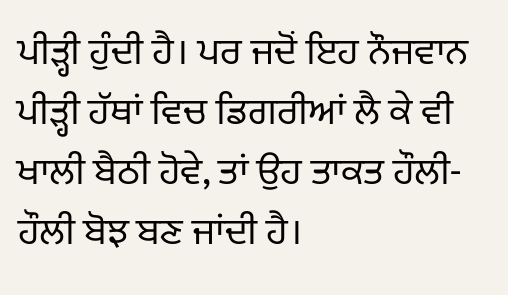ਪੀੜ੍ਹੀ ਹੁੰਦੀ ਹੈ। ਪਰ ਜਦੋਂ ਇਹ ਨੌਜਵਾਨ ਪੀੜ੍ਹੀ ਹੱਥਾਂ ਵਿਚ ਡਿਗਰੀਆਂ ਲੈ ਕੇ ਵੀ ਖਾਲੀ ਬੈਠੀ ਹੋਵੇ, ਤਾਂ ਉਹ ਤਾਕਤ ਹੌਲੀ-ਹੌਲੀ ਬੋਝ ਬਣ ਜਾਂਦੀ ਹੈ।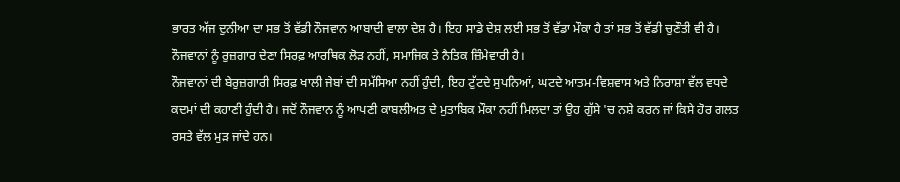ਭਾਰਤ ਅੱਜ ਦੁਨੀਆ ਦਾ ਸਭ ਤੋਂ ਵੱਡੀ ਨੌਜਵਾਨ ਆਬਾਦੀ ਵਾਲਾ ਦੇਸ਼ ਹੈ। ਇਹ ਸਾਡੇ ਦੇਸ਼ ਲਈ ਸਭ ਤੋਂ ਵੱਡਾ ਮੌਕਾ ਹੈ ਤਾਂ ਸਭ ਤੋਂ ਵੱਡੀ ਚੁਣੌਤੀ ਵੀ ਹੈ। ਨੌਜਵਾਨਾਂ ਨੂੰ ਰੁਜ਼ਗਾਰ ਦੇਣਾ ਸਿਰਫ਼ ਆਰਥਿਕ ਲੋੜ ਨਹੀਂ, ਸਮਾਜਿਕ ਤੇ ਨੈਤਿਕ ਜ਼ਿੰਮੇਵਾਰੀ ਹੈ।
ਨੌਜਵਾਨਾਂ ਦੀ ਬੇਰੁਜ਼ਗਾਰੀ ਸਿਰਫ਼ ਖਾਲੀ ਜੇਬਾਂ ਦੀ ਸਮੱਸਿਆ ਨਹੀਂ ਹੁੰਦੀ, ਇਹ ਟੁੱਟਦੇ ਸੁਪਨਿਆਂ, ਘਟਦੇ ਆਤਮ-ਵਿਸ਼ਵਾਸ ਅਤੇ ਨਿਰਾਸ਼ਾ ਵੱਲ ਵਧਦੇ ਕਦਮਾਂ ਦੀ ਕਹਾਣੀ ਹੁੰਦੀ ਹੈ। ਜਦੋਂ ਨੌਜਵਾਨ ਨੂੰ ਆਪਣੀ ਕਾਬਲੀਅਤ ਦੇ ਮੁਤਾਬਿਕ ਮੌਕਾ ਨਹੀਂ ਮਿਲਦਾ ਤਾਂ ਉਹ ਗੁੱਸੇ 'ਚ ਨਸ਼ੇ ਕਰਨ ਜਾਂ ਕਿਸੇ ਹੋਰ ਗਲਤ ਰਸਤੇ ਵੱਲ ਮੁੜ ਜਾਂਦੇ ਹਨ।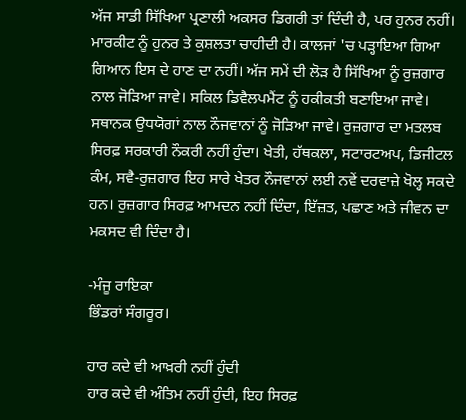ਅੱਜ ਸਾਡੀ ਸਿੱਖਿਆ ਪ੍ਰਣਾਲੀ ਅਕਸਰ ਡਿਗਰੀ ਤਾਂ ਦਿੰਦੀ ਹੈ, ਪਰ ਹੁਨਰ ਨਹੀਂ। ਮਾਰਕੀਟ ਨੂੰ ਹੁਨਰ ਤੇ ਕੁਸ਼ਲਤਾ ਚਾਹੀਦੀ ਹੈ। ਕਾਲਜਾਂ 'ਚ ਪੜ੍ਹਾਇਆ ਗਿਆ ਗਿਆਨ ਇਸ ਦੇ ਹਾਣ ਦਾ ਨਹੀਂ। ਅੱਜ ਸਮੇਂ ਦੀ ਲੋੜ ਹੈ ਸਿੱਖਿਆ ਨੂੰ ਰੁਜ਼ਗਾਰ ਨਾਲ ਜੋੜਿਆ ਜਾਵੇ। ਸਕਿਲ ਡਿਵੈਲਪਮੈਂਟ ਨੂੰ ਹਕੀਕਤੀ ਬਣਾਇਆ ਜਾਵੇ। ਸਥਾਨਕ ਉਧਯੋਗਾਂ ਨਾਲ ਨੌਜਵਾਨਾਂ ਨੂੰ ਜੋੜਿਆ ਜਾਵੇ। ਰੁਜ਼ਗਾਰ ਦਾ ਮਤਲਬ ਸਿਰਫ਼ ਸਰਕਾਰੀ ਨੌਕਰੀ ਨਹੀਂ ਹੁੰਦਾ। ਖੇਤੀ, ਹੱਥਕਲਾ, ਸਟਾਰਟਅਪ, ਡਿਜੀਟਲ ਕੰਮ, ਸਵੈ-ਰੁਜ਼ਗਾਰ ਇਹ ਸਾਰੇ ਖੇਤਰ ਨੌਜਵਾਨਾਂ ਲਈ ਨਵੇਂ ਦਰਵਾਜ਼ੇ ਖੋਲ੍ਹ ਸਕਦੇ ਹਨ। ਰੁਜ਼ਗਾਰ ਸਿਰਫ਼ ਆਮਦਨ ਨਹੀਂ ਦਿੰਦਾ, ਇੱਜ਼ਤ, ਪਛਾਣ ਅਤੇ ਜੀਵਨ ਦਾ ਮਕਸਦ ਵੀ ਦਿੰਦਾ ਹੈ।

-ਮੰਜੂ ਰਾਇਕਾ
ਭਿੰਡਰਾਂ ਸੰਗਰੂਰ।

ਹਾਰ ਕਦੇ ਵੀ ਆਖ਼ਰੀ ਨਹੀਂ ਹੁੰਦੀ
ਹਾਰ ਕਦੇ ਵੀ ਅੰਤਿਮ ਨਹੀਂ ਹੁੰਦੀ, ਇਹ ਸਿਰਫ਼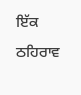ਇੱਕ ਠਹਿਰਾਵ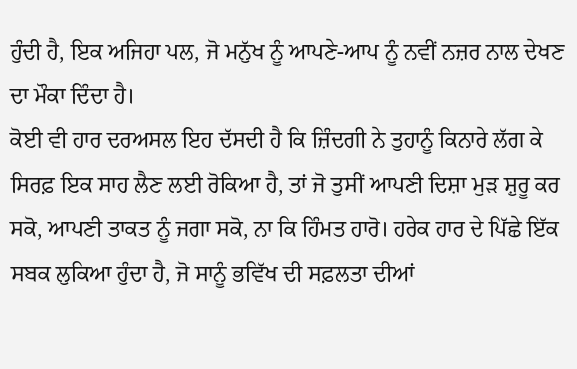ਹੁੰਦੀ ਹੈ, ਇਕ ਅਜਿਹਾ ਪਲ, ਜੋ ਮਨੁੱਖ ਨੂੰ ਆਪਣੇ-ਆਪ ਨੂੰ ਨਵੀਂ ਨਜ਼ਰ ਨਾਲ ਦੇਖਣ ਦਾ ਮੌਕਾ ਦਿੰਦਾ ਹੈ।
ਕੋਈ ਵੀ ਹਾਰ ਦਰਅਸਲ ਇਹ ਦੱਸਦੀ ਹੈ ਕਿ ਜ਼ਿੰਦਗੀ ਨੇ ਤੁਹਾਨੂੰ ਕਿਨਾਰੇ ਲੱਗ ਕੇ ਸਿਰਫ਼ ਇਕ ਸਾਹ ਲੈਣ ਲਈ ਰੋਕਿਆ ਹੈ, ਤਾਂ ਜੋ ਤੁਸੀਂ ਆਪਣੀ ਦਿਸ਼ਾ ਮੁੜ ਸ਼ੁਰੂ ਕਰ ਸਕੋ, ਆਪਣੀ ਤਾਕਤ ਨੂੰ ਜਗਾ ਸਕੋ, ਨਾ ਕਿ ਹਿੰਮਤ ਹਾਰੋ। ਹਰੇਕ ਹਾਰ ਦੇ ਪਿੱਛੇ ਇੱਕ ਸਬਕ ਲੁਕਿਆ ਹੁੰਦਾ ਹੈ, ਜੋ ਸਾਨੂੰ ਭਵਿੱਖ ਦੀ ਸਫ਼ਲਤਾ ਦੀਆਂ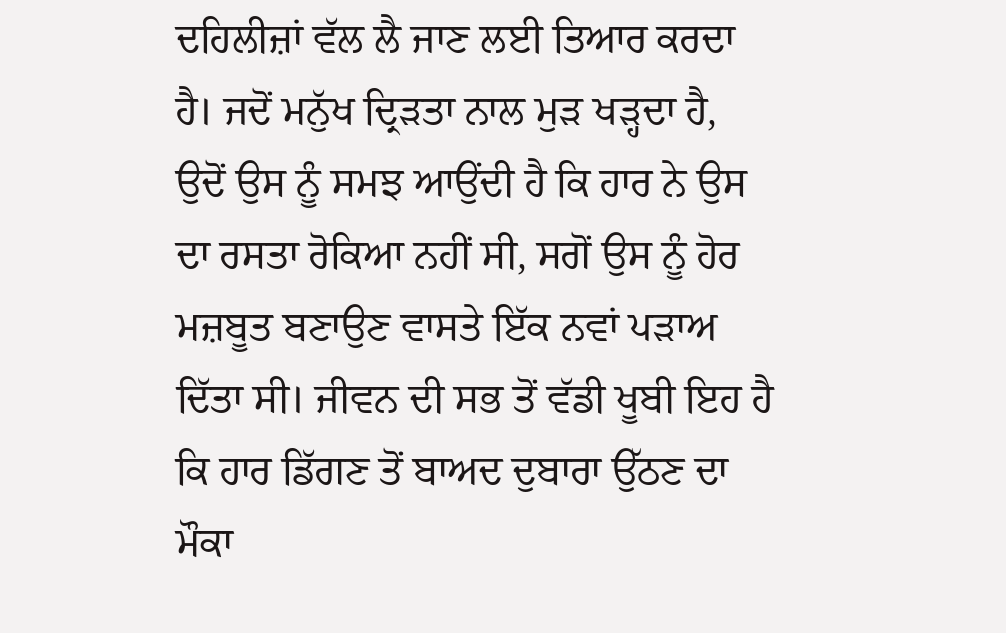ਦਹਿਲੀਜ਼ਾਂ ਵੱਲ ਲੈ ਜਾਣ ਲਈ ਤਿਆਰ ਕਰਦਾ ਹੈ। ਜਦੋਂ ਮਨੁੱਖ ਦ੍ਰਿੜਤਾ ਨਾਲ ਮੁੜ ਖੜ੍ਹਦਾ ਹੈ, ਉਦੋਂ ਉਸ ਨੂੰ ਸਮਝ ਆਉਂਦੀ ਹੈ ਕਿ ਹਾਰ ਨੇ ਉਸ ਦਾ ਰਸਤਾ ਰੋਕਿਆ ਨਹੀਂ ਸੀ, ਸਗੋਂ ਉਸ ਨੂੰ ਹੋਰ ਮਜ਼ਬੂਤ ਬਣਾਉਣ ਵਾਸਤੇ ਇੱਕ ਨਵਾਂ ਪੜਾਅ ਦਿੱਤਾ ਸੀ। ਜੀਵਨ ਦੀ ਸਭ ਤੋਂ ਵੱਡੀ ਖੂਬੀ ਇਹ ਹੈ ਕਿ ਹਾਰ ਡਿੱਗਣ ਤੋਂ ਬਾਅਦ ਦੁਬਾਰਾ ਉੱਠਣ ਦਾ ਮੌਕਾ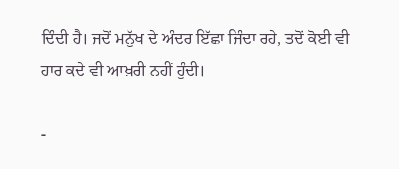ਦਿੰਦੀ ਹੈ। ਜਦੋਂ ਮਨੁੱਖ ਦੇ ਅੰਦਰ ਇੱਛਾ ਜਿੰਦਾ ਰਹੇ, ਤਦੋਂ ਕੋਈ ਵੀ ਹਾਰ ਕਦੇ ਵੀ ਆਖ਼ਰੀ ਨਹੀਂ ਹੁੰਦੀ।

-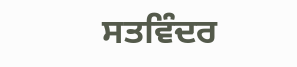ਸਤਵਿੰਦਰ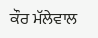ਕੌਰ ਮੱਲੇਵਾਲ